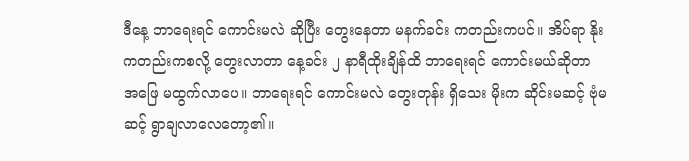ဒီနေ့ ဘာရေးရင် ကောင်းမလဲ ဆိုပြီး တွေးနေတာ မနက်ခင်း ကတည်းကပင်။ အိပ်ရာ နိုးကတည်းကစလို့ တွေးလာတာ နေ့ခင်း ၂ နာရီထိုးချိန်ထိ ဘာရေးရင် ကောင်းမယ်ဆိုတာ အဖြေ မထွက်လာပေ။ ဘာရေးရင် ကောင်းမလဲ တွေးတုန်း ရှိသေး မိုးက ဆိုင်းမဆင့် ဗုံမဆင့် ရွာချလာလေတော့၏။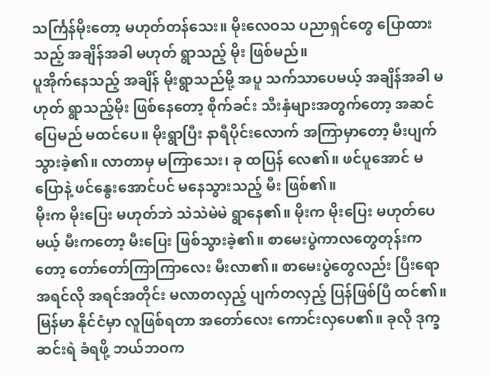သင်္ကြန်မိုးတော့ မဟုတ်တန်သေး။ မိုးလေဝသ ပညာရှင်တွေ ပြောထားသည့် အချိန်အခါ မဟုတ် ရွာသည့် မိုး ဖြစ်မည်။
ပူအိုက်နေသည့် အချိန် မိုးရွာသည်မို့ အပူ သက်သာပေမယ့် အချိန်အခါ မဟုတ် ရွာသည့်မိုး ဖြစ်နေတော့ စိုက်ခင်း သီးနှံများအတွက်တော့ အဆင်ပြေမည် မထင်ပေ။ မိုးရွာပြီး နာရီပိုင်းလောက် အကြာမှာတော့ မီးပျက်သွားခဲ့၏။ လာတာမှ မကြာသေး၊ ခု ထပြန် လေ၏။ ဖင်ပူအောင် မပြောနဲ့ ဖင်နွေးအောင်ပင် မနေသွားသည့် မီး ဖြစ်၏။
မိုးက မိုးပြေး မဟုတ်ဘဲ သဲသဲမဲမဲ ရွာနေ၏။ မိုးက မိုးပြေး မဟုတ်ပေမယ့် မီးကတော့ မီးပြေး ဖြစ်သွားခဲ့၏။ စာမေးပွဲကာလတွေတုန်းကတော့ တော်တော်ကြာကြာလေး မီးလာ၏။ စာမေးပွဲတွေလည်း ပြီးရော အရင်လို အရင်အတိုင်း မလာတလှည့် ပျက်တလှည့် ပြန်ဖြစ်ပြီ ထင်၏။ မြန်မာ နိုင်ငံမှာ လူဖြစ်ရတာ အတော်လေး ကောင်းလှပေ၏။ ခုလို ဒုက္ခ ဆင်းရဲ ခံရဖို့ ဘယ်ဘဝက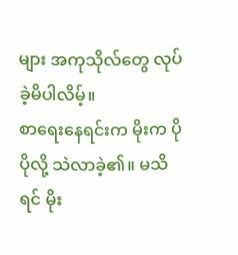များ အကုသိုလ်တွေ လုပ်ခဲ့မိပါလိမ့်။
စာရေးနေရင်းက မိုးက ပိုပိုလို့ သဲလာခဲ့၏။ မသိရင် မိုး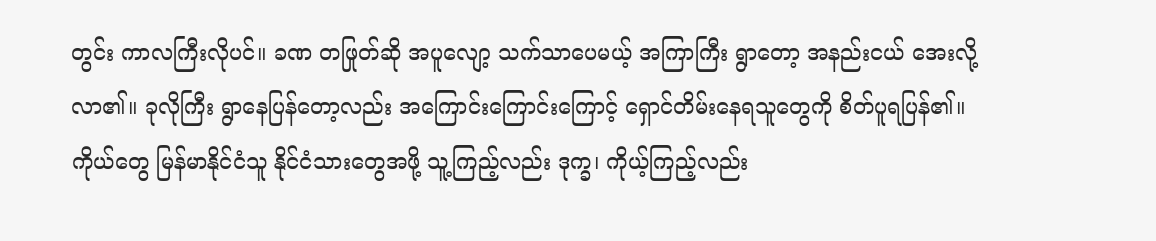တွင်း ကာလကြီးလိုပင်။ ခဏ တဖြုတ်ဆို အပူလျော့ သက်သာပေမယ့် အကြာကြီး ရွာတော့ အနည်းငယ် အေးလို့ လာ၏။ ခုလိုကြီး ရွာနေပြန်တော့လည်း အကြောင်းကြောင်းကြောင့် ရှောင်တိမ်းနေရသူတွေကို စိတ်ပူရပြန်၏။
ကိုယ်တွေ မြန်မာနိုင်ငံသူ နိုင်ငံသားတွေအဖို့ သူ့ကြည့်လည်း ဒုက္ခ၊ ကိုယ့်ကြည့်လည်း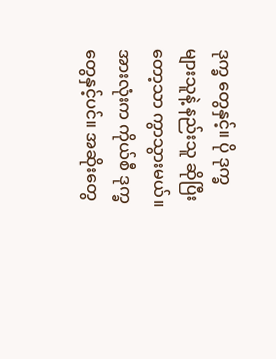ဒုက္ခ တွေနှင့်။ ပို ဒုက္ခ များသူနဲ့ နည်းသူ ဆိုပြီးတော့သာ ကွာသွားမယ်။ အားလုံးက ကိုယ်စီ ဒုက္ခ တွေနှင့်ပင်။ အဆိုးတွေ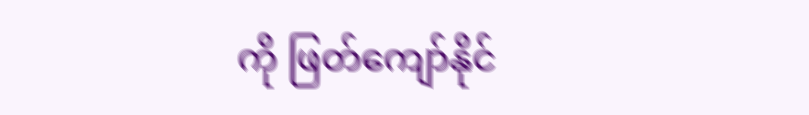ကို ဖြတ်ကျော်နိုင်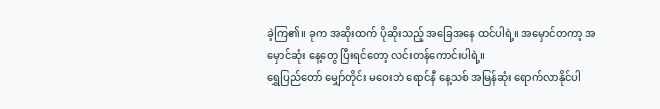ခဲ့ကြ၏။ ခုက အဆိုးထက် ပိုဆိုးသည့် အခြေအနေ ထင်ပါရဲ့။ အမှောင်တကာ့ အမှောင်ဆုံး နေ့တွေ ပြီးရင်တော့ လင်းတန်ကောင်းပါရဲ့။
ရွှေပြည်တော် မျှော်တိုင်း မဝေးဘဲ ရောင်နီ နေ့သစ် အမြန်ဆုံး ရောက်လာနိုင်ပါ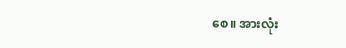စေ။ အားလုံး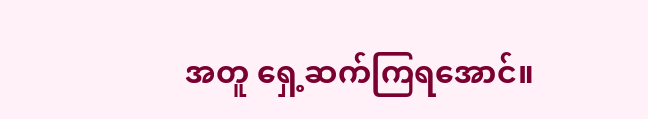အတူ ရှေ့ဆက်ကြရအောင်။